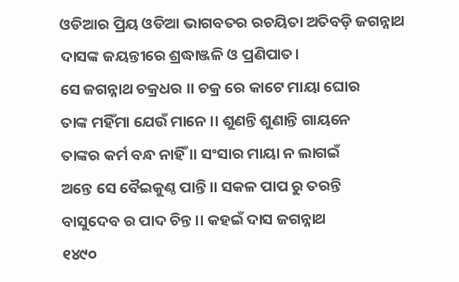ଓଡିଆର ପ୍ରିୟ ଓଡିଆ ଭାଗବତର ରଚୟିତା ଅତିବଡ଼ି ଜଗନ୍ନାଥ ଦାସଙ୍କ ଜୟନ୍ତୀରେ ଶ୍ରଦ୍ଧାଞ୍ଜଳି ଓ ପ୍ରଣିପାତ।
ସେ ଜଗନ୍ନାଥ ଚକ୍ରଧର ।। ଚକ୍ର ରେ କାଟେ ମାୟା ଘୋର
ତାଙ୍କ ମହିଁମା ଯେଉଁ ମାନେ ।। ଶୁଣନ୍ତି ଶୁଣାନ୍ତି ଗାୟନେ
ତାଙ୍କର କର୍ମ ବନ୍ଧ ନାହିଁ ।। ସଂସାର ମାୟା ନ ଲାଗଇଁ
ଅନ୍ତେ ସେ ବୈଇକୁଣ୍ଠ ପାନ୍ତି ।। ସକଳ ପାପ ରୁ ତରନ୍ତି
ବାସୁଦେବ ର ପାଦ ଚିନ୍ତ ।। କହଇଁ ଦାସ ଜଗନ୍ନାଥ
୧୪୯୦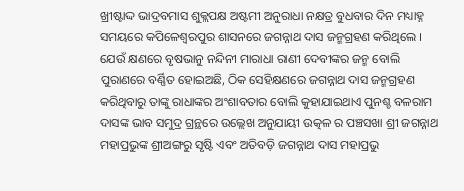ଖ୍ରୀଷ୍ଟାଦ୍ଦ ଭାଦ୍ରବମାସ ଶୁକ୍ଲପକ୍ଷ ଅଷ୍ଟମୀ ଅନୁରାଧା ନକ୍ଷତ୍ର ବୁଧବାର ଦିନ ମଧ୍ୟାହ୍ନ ସମୟରେ କପିଳେଶ୍ଵରପୁର ଶାସନରେ ଜଗନ୍ନାଥ ଦାସ ଜନ୍ମଗ୍ରହଣ କରିଥିଲେ । ଯେଉଁ କ୍ଷଣରେ ବୃଷଭାନୁ ନନ୍ଦିନୀ ମାରାଧା ରାଣୀ ଦେବୀଙ୍କର ଜନ୍ମ ବୋଲି ପୁରାଣରେ ବର୍ଣ୍ଣିତ ହୋଇଅଛି, ଠିକ ସେହିକ୍ଷଣରେ ଜଗନ୍ନାଥ ଦାସ ଜନ୍ମଗ୍ରହଣ କରିଥିବାରୁ ତାଙ୍କୁ ରାଧାଙ୍କର ଅଂଶାବତାର ବୋଲି କୁହାଯାଇଥାଏ ପୁନଶ୍ଚ ବଳରାମ ଦାସଙ୍କ ଭାବ ସମୁଦ୍ର ଗ୍ରନ୍ଥରେ ଉଲ୍ଲେଖ ଅନୁଯାୟୀ ଉତ୍କଳ ର ପଞ୍ଚସଖା ଶ୍ରୀ ଜଗନ୍ନାଥ ମହାପ୍ରଭୁଙ୍କ ଶ୍ରୀଅଙ୍ଗରୁ ସୃଷ୍ଟି ଏବଂ ଅତିବଡ଼ି ଜଗନ୍ନାଥ ଦାସ ମହାପ୍ରଭୁ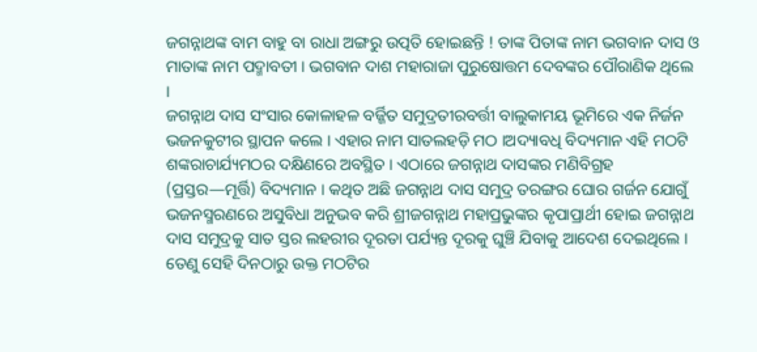ଜଗନ୍ନାଥଙ୍କ ବାମ ବାହୁ ବା ରାଧା ଅଙ୍ଗରୁ ଉତ୍ପତି ହୋଇଛନ୍ତି ! ତାଙ୍କ ପିତାଙ୍କ ନାମ ଭଗବାନ ଦାସ ଓ ମାତାଙ୍କ ନାମ ପଦ୍ମାବତୀ । ଭଗବାନ ଦାଶ ମହାରାଜା ପୁରୁଷୋତ୍ତମ ଦେବଙ୍କର ପୌରାଣିକ ଥିଲେ ।
ଜଗନ୍ନାଥ ଦାସ ସଂସାର କୋଳାହଳ ବର୍ଜ୍ଜିତ ସମୁଦ୍ରତୀରବର୍ତ୍ତୀ ବାଲୁକାମୟ ଭୂମିରେ ଏକ ନିର୍ଜନ ଭଜନକୁଟୀର ସ୍ଥାପନ କଲେ । ଏହାର ନାମ ସାତଲହଡ଼ି ମଠ ।ଅଦ୍ୟାବଧି ବିଦ୍ୟମାନ ଏହି ମଠଟି ଶଙ୍କରାଚାର୍ଯ୍ୟମଠର ଦକ୍ଷିଣରେ ଅବସ୍ଥିତ । ଏଠାରେ ଜଗନ୍ନାଥ ଦାସଙ୍କର ମଣିବିଗ୍ରହ (ପ୍ରସ୍ତର—ମୂର୍ତ୍ତି) ବିଦ୍ୟମାନ । କଥିତ ଅଛି ଜଗନ୍ନାଥ ଦାସ ସମୁଦ୍ର ତରଙ୍ଗର ଘୋର ଗର୍ଜନ ଯୋଗୁଁ ଭଜନସ୍ମରଣରେ ଅସୁବିଧା ଅନୁଭବ କରି ଶ୍ରୀଜଗନ୍ନାଥ ମହାପ୍ରଭୁଙ୍କର କୃପାପ୍ରାର୍ଥୀ ହୋଇ ଜଗନ୍ନାଥ ଦାସ ସମୁଦ୍ରକୁ ସାତ ସ୍ତର ଲହରୀର ଦୂରତା ପର୍ଯ୍ୟନ୍ତ ଦୂରକୁ ଘୁଞ୍ଚି ଯିବାକୁ ଆଦେଶ ଦେଇଥିଲେ । ତେଣୁ ସେହି ଦିନଠାରୁ ଉକ୍ତ ମଠଟିର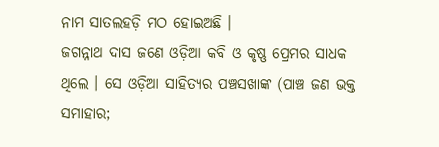ନାମ ସାତଲହଡ଼ି ମଠ ହୋଇଅଛି ।
ଜଗନ୍ନାଥ ଦାସ ଜଣେ ଓଡ଼ିଆ କବି ଓ କୃଷ୍ଣ ପ୍ରେମର ସାଧକ ଥିଲେ । ସେ ଓଡ଼ିଆ ସାହିତ୍ୟର ପଞ୍ଚସଖାଙ୍କ (ପାଞ୍ଚ ଜଣ ଭକ୍ତ ସମାହାର;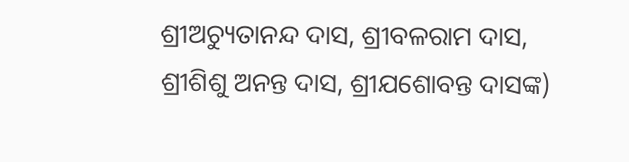ଶ୍ରୀଅଚ୍ୟୁତାନନ୍ଦ ଦାସ, ଶ୍ରୀବଳରାମ ଦାସ, ଶ୍ରୀଶିଶୁ ଅନନ୍ତ ଦାସ, ଶ୍ରୀଯଶୋବନ୍ତ ଦାସଙ୍କ)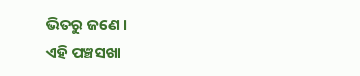ଭିତରୁ ଜଣେ ।
ଏହି ପଞ୍ଚସଖା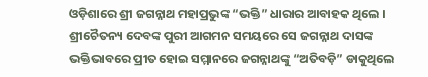ଓଡ଼ିଶାରେ ଶ୍ରୀ ଜଗନ୍ନାଥ ମହାପ୍ରଭୁଙ୍କ “ଭକ୍ତି” ଧାରାର ଆବାହକ ଥିଲେ । ଶ୍ରୀଚୈତନ୍ୟ ଦେବଙ୍କ ପୁରୀ ଆଗମନ ସମୟରେ ସେ ଜଗନ୍ନାଥ ଦାସଙ୍କ ଭକ୍ତିଭାବରେ ପ୍ରୀତ ହୋଇ ସମ୍ମାନରେ ଜଗନ୍ନାଥଙ୍କୁ “ଅତିବଡ଼ି” ଡାକୁଥିଲେ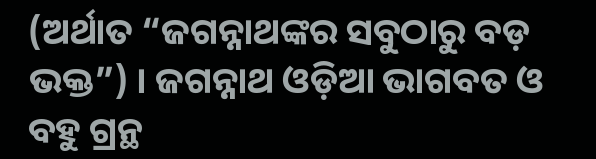(ଅର୍ଥାତ “ଜଗନ୍ନାଥଙ୍କର ସବୁଠାରୁ ବଡ଼ ଭକ୍ତ”) । ଜଗନ୍ନାଥ ଓଡ଼ିଆ ଭାଗବତ ଓ ବହୁ ଗ୍ରନ୍ଥ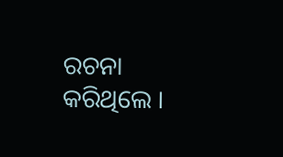ରଚନା କରିଥିଲେ ।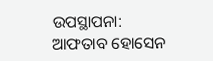ଉପସ୍ଥାପନା: ଆଫତାବ ହୋସେନ